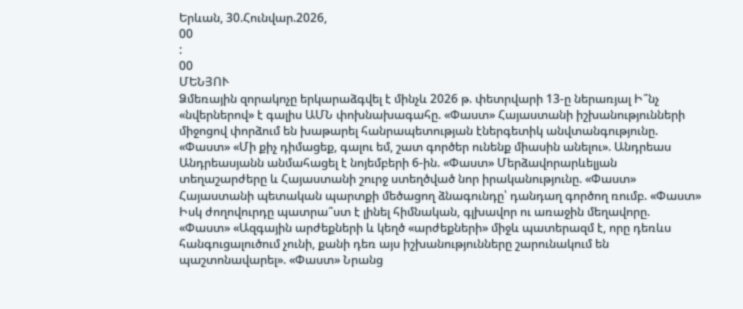Երևան, 30.Հունվար.2026,
00
:
00
ՄԵՆՅՈՒ
Ձմեռային զորակոչը երկարաձգվել է մինչև 2026 թ. փետրվարի 13-ը ներառյալ Ի՞նչ «նվերներով» է գալիս ԱՄՆ փոխնախագահը. «Փաստ» Հայաստանի իշխանությունների միջոցով փորձում են խաթարել հանրապետության էներգետիկ անվտանգությունը. «Փաստ» «Մի քիչ դիմացեք, գալու եմ, շատ գործեր ունենք միասին անելու». Անդրեաս Անդրեասյանն անմահացել է նոյեմբերի 6-ին. «Փաստ» Մերձավորարևելյան տեղաշարժերը և Հայաստանի շուրջ ստեղծված նոր իրականությունը. «Փաստ» Հայաստանի պետական պարտքի մեծացող ձնագունդը՝ դանդաղ գործող ռումբ. «Փաստ» Իսկ ժողովուրդը պատրա՞ստ է լինել հիմնական, գլխավոր ու առաջին մեղավորը. «Փաստ» «Ազգային արժեքների և կեղծ «արժեքների» միջև պատերազմ է, որը դեռևս հանգուցալուծում չունի, քանի դեռ այս իշխանությունները շարունակում են պաշտոնավարել». «Փաստ» Նրանց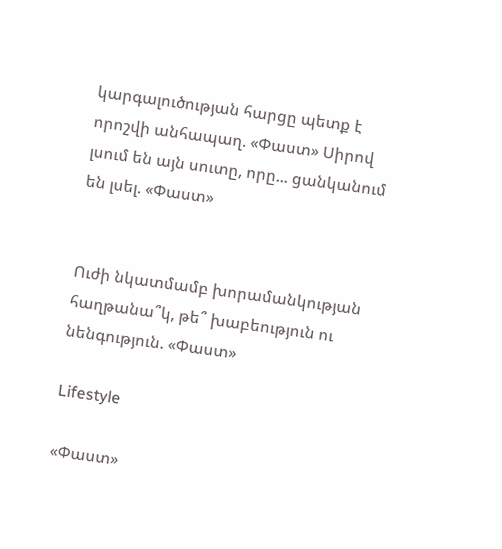կարգալուծության հարցը պետք է որոշվի անհապաղ. «Փաստ» Սիրով լսում են այն սուտը, որը... ցանկանում են լսել. «Փաստ»


Ուժի նկատմամբ խորամանկության հաղթանա՞կ, թե՞ խաբեություն ու նենգություն. «Փաստ»

Lifestyle

«Փաստ»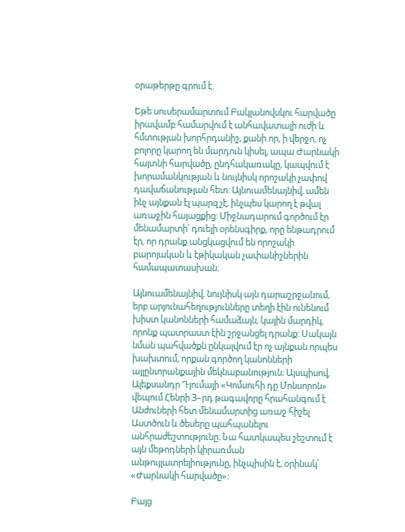օրաթերթը գրում է.

Եթե սուսերամարտում Բակլանովսկու հարվածը իրավամբ համարվում է անհավատալի ուժի և հմտության խորհրդանիշ, քանի որ, ի վերջո, ոչ բոլորը կարող են մարդուն կիսել, ապա Ժարնակի հայտնի հարվածը, ընդհակառակը, կապվում է խորամանկության և նույնիսկ որոշակի չափով դավաճանության հետ: Այնուամենայնիվ, ամեն ինչ այնքան էլ պարզ չէ, ինչպես կարող է թվալ առաջին հայացքից: Միջնադարում գործում էր մենամարտի՝ դուելի օրենսգիրք, որը ենթադրում էր, որ դրանք անցկացվում են որոշակի բարոյական և էթիկական չափանիշներին համապատասխան։

Այնուամենայնիվ, նույնիսկ այն դարաշրջանում, երբ արյունահեղությունները տեղի էին ունենում խիստ կանոնների համաձայն, կային մարդիկ, որոնք պատրաստ էին շրջանցել դրանք: Սակայն նման պահվածքն ընկալվում էր ոչ այնքան որպես խախտում, որքան գործող կանոնների այլընտրանքային մեկնաբանություն։ Այսպիսով, Ալեքսանդր Դյումայի «Կոմսուհի դը Մոնսորոն» վեպում Հենրի 3–րդ թագավորը հրահանգում է Անժուների հետ մենամարտից առաջ հիշել Աստծուն և ծեսերը պահպանելու անհրաժեշտությունը։ Նա հատկապես շեշտում է այն մեթոդների կիրառման անթույլատրելիությունը, ինչպիսին է, օրինակ՝ «Ժարնակի հարվածը»։

Բայց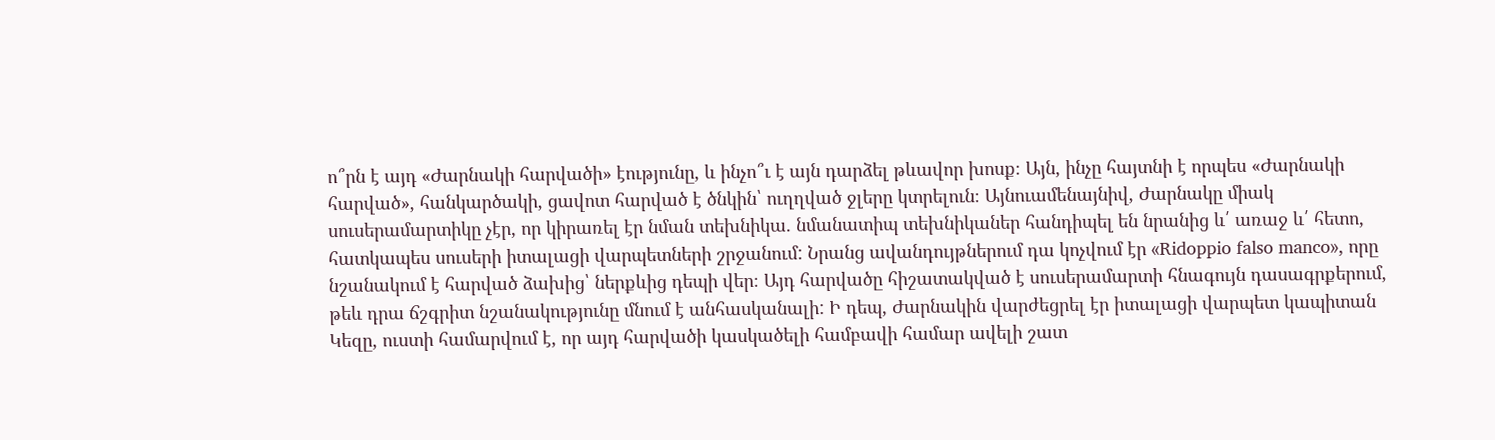ո՞րն է այդ «Ժարնակի հարվածի» էությունը, և ինչո՞ւ է այն դարձել թևավոր խոսք։ Այն, ինչը հայտնի է որպես «Ժարնակի հարված», հանկարծակի, ցավոտ հարված է ծնկին՝ ուղղված ջլերը կտրելուն։ Այնուամենայնիվ, Ժարնակը միակ սուսերամարտիկը չէր, որ կիրառել էր նման տեխնիկա. նմանատիպ տեխնիկաներ հանդիպել են նրանից և՛ առաջ և՛ հետո, հատկապես սուսերի իտալացի վարպետների շրջանում: Նրանց ավանդույթներում դա կոչվում էր «Ridoppio falso manco», որը նշանակում է հարված ձախից՝ ներքևից դեպի վեր։ Այդ հարվածը հիշատակված է սուսերամարտի հնագույն դասագրքերում, թեև դրա ճշգրիտ նշանակությունը մնում է անհասկանալի: Ի դեպ, Ժարնակին վարժեցրել էր իտալացի վարպետ կապիտան Կեզը, ուստի համարվում է, որ այդ հարվածի կասկածելի համբավի համար ավելի շատ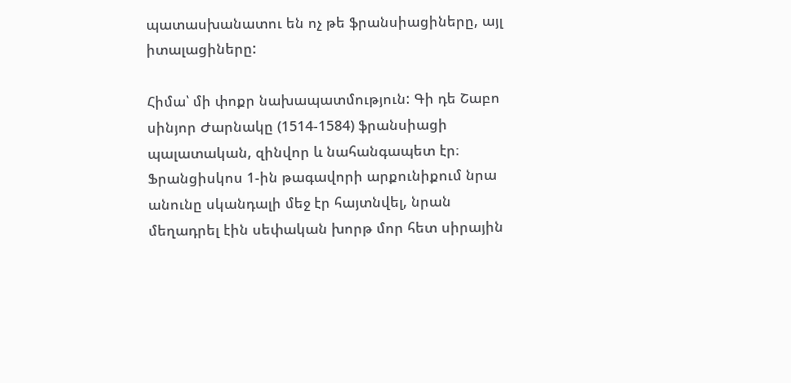պատասխանատու են ոչ թե ֆրանսիացիները, այլ իտալացիները:

Հիմա՝ մի փոքր նախապատմություն: Գի դե Շաբո սինյոր Ժարնակը (1514-1584) ֆրանսիացի պալատական, զինվոր և նահանգապետ էր։ Ֆրանցիսկոս 1-ին թագավորի արքունիքում նրա անունը սկանդալի մեջ էր հայտնվել, նրան մեղադրել էին սեփական խորթ մոր հետ սիրային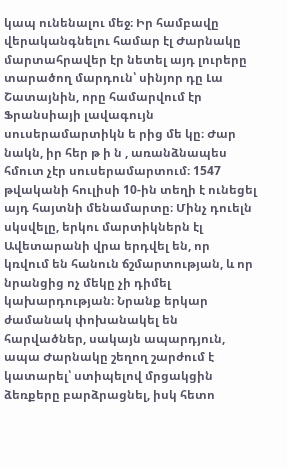կապ ունենալու մեջ։ Իր համբավը վերականգնելու համար էլ Ժարնակը մարտահրավեր էր նետել այդ լուրերը տարածող մարդուն՝ սինյոր դը Լա Շատայնին, որը համարվում էր Ֆրանսիայի լավագույն սուսերամարտիկն ե րից մե կը։ Ժար նակն, իր հեր թ ի ն , առանձնապես հմուտ չէր սուսերամարտում։ 1547 թվականի հուլիսի 10-ին տեղի է ունեցել այդ հայտնի մենամարտը։ Մինչ դուելն սկսվելը, երկու մարտիկներն էլ Ավետարանի վրա երդվել են, որ կռվում են հանուն ճշմարտության, և որ նրանցից ոչ մեկը չի դիմել կախարդության։ Նրանք երկար ժամանակ փոխանակել են հարվածներ, սակայն ապարդյուն, ապա Ժարնակը շեղող շարժում է կատարել՝ ստիպելով մրցակցին ձեռքերը բարձրացնել, իսկ հետո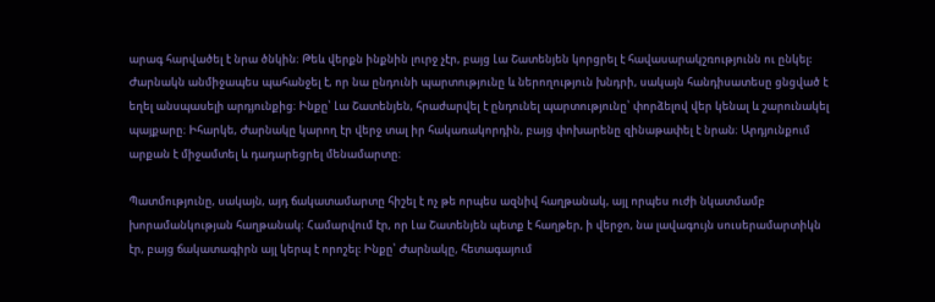արագ հարվածել է նրա ծնկին։ Թեև վերքն ինքնին լուրջ չէր, բայց Լա Շատենյեն կորցրել է հավասարակշռությունն ու ընկել: Ժարնակն անմիջապես պահանջել է, որ նա ընդունի պարտությունը և ներողություն խնդրի, սակայն հանդիսատեսը ցնցված է եղել անսպասելի արդյունքից։ Ինքը՝ Լա Շատենյեն, հրաժարվել է ընդունել պարտությունը՝ փորձելով վեր կենալ և շարունակել պայքարը։ Իհարկե, Ժարնակը կարող էր վերջ տալ իր հակառակորդին, բայց փոխարենը զինաթափել է նրան։ Արդյունքում արքան է միջամտել և դադարեցրել մենամարտը։

Պատմությունը, սակայն, այդ ճակատամարտը հիշել է ոչ թե որպես ազնիվ հաղթանակ, այլ որպես ուժի նկատմամբ խորամանկության հաղթանակ։ Համարվում էր, որ Լա Շատենյեն պետք է հաղթեր, ի վերջո, նա լավագույն սուսերամարտիկն էր, բայց ճակատագիրն այլ կերպ է որոշել: Ինքը՝ Ժարնակը, հետագայում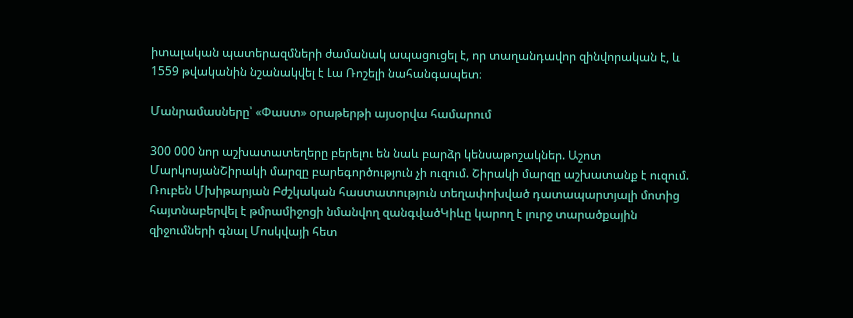իտալական պատերազմների ժամանակ ապացուցել է, որ տաղանդավոր զինվորական է, և 1559 թվականին նշանակվել է Լա Ռոշելի նահանգապետ։

Մանրամասները՝ «Փաստ» օրաթերթի այսօրվա համարում

300 000 նոր աշխատատեղերը բերելու են նաև բարձր կենսաթոշակներ. Աշոտ ՄարկոսյանՇիրակի մարզը բարեգործություն չի ուզում. Շիրակի մարզը աշխատանք է ուզում. Ռուբեն Մխիթարյան Բժշկական հաստատություն տեղափոխված դատապարտյալի մոտից հայտնաբերվել է թմրամիջոցի նմանվող զանգվածԿիևը կարող է լուրջ տարածքային զիջումների գնալ Մոսկվայի հետ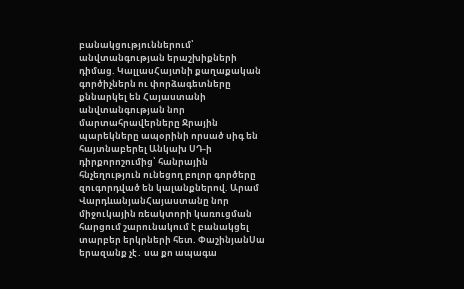բանակցություններում՝ անվտանգության երաշխիքների դիմաց. ԿալլասՀայտնի քաղաքական գործիչներն ու փորձագետները քննարկել են Հայաստանի անվտանգության նոր մարտահրավերները Ջրային պարեկները ապօրինի որսած սիգ են հայտնաբերել Անկախ ՍԴ-ի դիրքորոշումից՝ հանրային հնչեղություն ունեցող բոլոր գործերը զուգորդված են կալանքներով. Արամ ՎարդևանյանՀայաստանը նոր միջուկային ռեակտորի կառուցման հարցում շարունակում է բանակցել տարբեր երկրների հետ. ՓաշինյանՍա երազանք չէ․ սա քո ապագա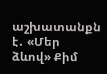աշխատանքն է․ «Մեր ձևով» Քիմ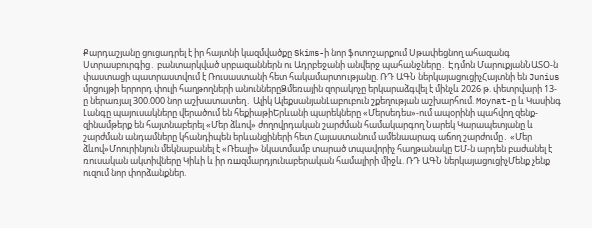Քարդաշյանը ցուցադրել է իր հայտնի կազմվածքը Skims-ի նոր ֆոտոշարքում Սթափեցնող ահազանգ Ստրասբուրգից․ բանտարկված սրբազաններն ու Ադրբեջանի անվերջ պահանջները․ Էդմոն ՄարուքյանՆԱՏՕ-ն փաստացի պատրաստվում է Ռուսաստանի հետ հակամարտnւթյանը. ՌԴ ԱԳՆ ներկայացուցիչՀայտնի են Junius մրցույթի երրորդ փուլի հաղթողների անուններըՁմեռային զորակոչը երկարաձգվել է մինչև 2026 թ. փետրվարի 13-ը ներառյալ 300.000 նոր աշխատատեղ․ Ալիկ ԱլեքսանյանԼաբուբուն շքեղության աշխարհում. Moynat-ը և Կասինգ Լանգը պայուսակները վերածում են հեքիաթիԵրևանի պարեկները «Մերսեդես»-ում ապօրինի պահվող զենք-զինամթերք են հայտնաբերել «Մեր ձևով» ժողովրդական շարժման համակարգող Նարեկ Կարապետյանը և շարժման անդամները կհանդիպեն երևանցիների հետ Հայաստանում ամենաարագ աճող շարժումը․ «Մեր ձևով»Մոուրինյուն մեկնաբանել է «Ռեալի» նկատմամբ տարած տպավորիչ հաղթանակը ԵՄ-ն արդեն բաժանել է ռուսական ակտիվները Կիևի և իր ռшզմարդյունաբերական համալիրի միջև. ՌԴ ԱԳՆ ներկայացուցիչՄենք չենք ուզում նոր փորձանքներ.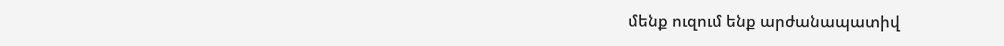մենք ուզում ենք արժանապատիվ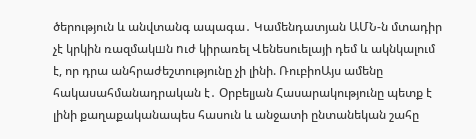ծերություն և անվտանգ ապագա․ Կամենդատյան ԱՄՆ-ն մտադիր չէ կրկին ռազմակшն nւժ կիրառել Վենեսուելայի դեմ և ակնկալում է, որ դրա անհրաժեշտությունը չի լինի. ՌուբիոԱյս ամենը հակասահմանադրական է․ Օրբելյան Հասարակությունը պետք է լինի քաղաքականապես հասուն և անջատի ընտանեկան շահը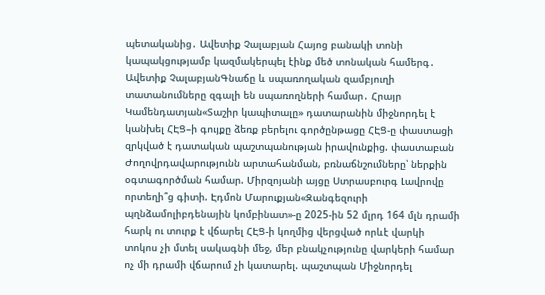պետականից․ Ավետիք Չալաբյան Հայոց բանակի տոնի կապակցությամբ կազմակերպել էինք մեծ տոնական համերգ․ Ավետիք ՉալաբյանԳնաճը և սպառողական զամբյուղի տատանումները զգալի են սպառողների համար․ Հրայր Կամենդատյան«Տաշիր կապիտալը» դատարանին միջնորդել է կանխել ՀԷՑ–ի գույքը ձեռք բերելու գործընթացը ՀԷՑ-ը փաստացի զրկված է դատական պաշտպանության իրավունքից. փաստաբան Ժողովրդավարությունն արտահանման, բռնաճնշումները՝ ներքին օգտագործման համար. Միրզոյանի այցը Ստրասբուրգ Լավրովը որտեղի՞ց գիտի. Էդմոն Մարուքյան«Զանգեզուրի պղնձամոլիբդենային կոմբինատ»-ը 2025-ին 52 մլրդ 164 մլն դրամի հարկ ու տուրք է վճարել ՀԷՑ-ի կողմից վերցված որևէ վարկի տոկոս չի մտել սակագնի մեջ, մեր բնակչությունը վարկերի համար ոչ մի դրամի վճարում չի կատարել. պաշտպան Միջնորդել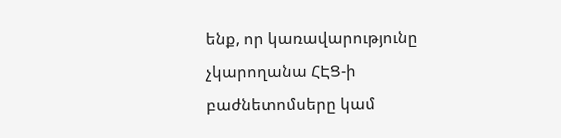ենք, որ կառավարությունը չկարողանա ՀԷՑ-ի բաժնետոմսերը կամ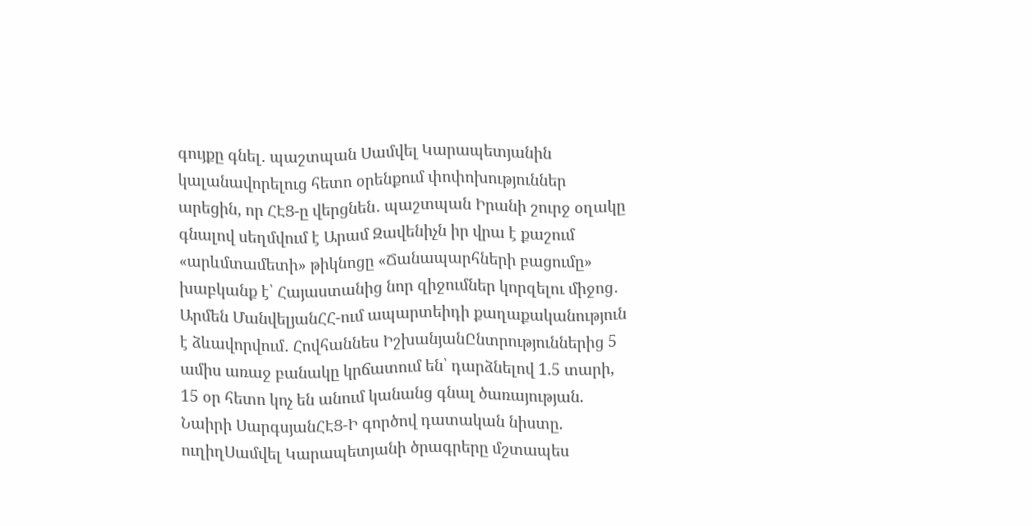գույքը գնել․ պաշտպան Սամվել Կարապետյանին կալանավորելուց հետո օրենքում փոփոխություններ արեցին, որ ՀԷՑ-ը վերցնեն․ պաշտպան Իրանի շուրջ օղակը գնալով սեղմվում է Արամ Զավենիչն իր վրա է քաշում «արևմտամետի» թիկնոցը «Ճանապարհների բացումը» խաբկանք է՝ Հայաստանից նոր զիջումներ կորզելու միջոց․ Արմեն ՄանվելյանՀՀ-ում ապարտեիդի քաղաքականություն է ձևավորվում․ Հովհաննես ԻշխանյանԸնտրություններից 5 ամիս առաջ բանակը կրճատում են՝ դարձնելով 1.5 տարի, 15 օր հետո կոչ են անում կանանց գնալ ծառայության. Նաիրի ՍարգսյանՀԷՑ-Ի գործով դատական նիստը. ուղիղՍամվել Կարապետյանի ծրագրերը մշտապես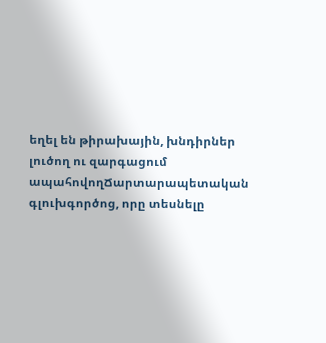եղել են թիրախային, խնդիրներ լուծող ու զարգացում ապահովողՃարտարապետական գլուխգործոց, որը տեսնելը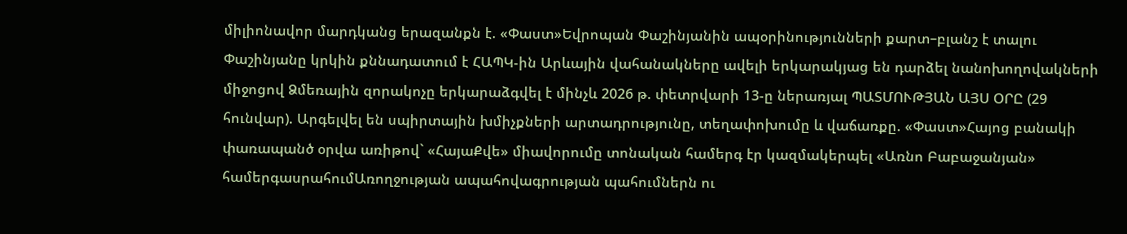միլիոնավոր մարդկանց երազանքն է. «Փաստ»Եվրոպան Փաշինյանին ապօրինությունների քարտ–բլանշ է տալու Փաշինյանը կրկին քննադատում է ՀԱՊԿ-ին Արևային վահանակները ավելի երկարակյաց են դարձել նանոխողովակների միջոցով Ձմեռային զորակոչը երկարաձգվել է մինչև 2026 թ. փետրվարի 13-ը ներառյալ ՊԱՏՄՈՒԹՅԱՆ ԱՅՍ ՕՐԸ (29 հունվար). Արգելվել են սպիրտային խմիչքների արտադրությունը, տեղափոխումը և վաճառքը. «Փաստ»Հայոց բանակի փառապանծ օրվա առիթով` «ՀայաՔվե» միավորումը տոնական համերգ էր կազմակերպել «Առնո Բաբաջանյան» համերգասրահումԱռողջության ապահովագրության պահումներն ու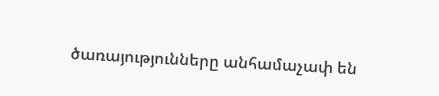ծառայությունները անհամաչափ են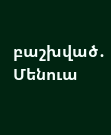բաշխված․ Մենուա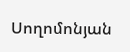Սողոմոնյան